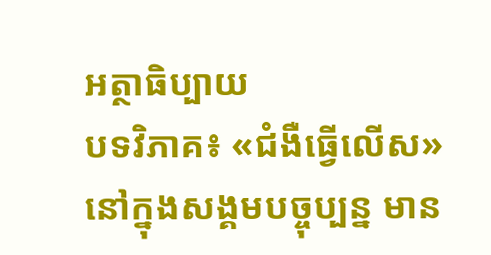អត្ថាធិប្បាយ
បទវិភាគ៖ «ជំងឺធ្វើលើស»
នៅក្នុងសង្គមបច្ចុប្បន្ន មាន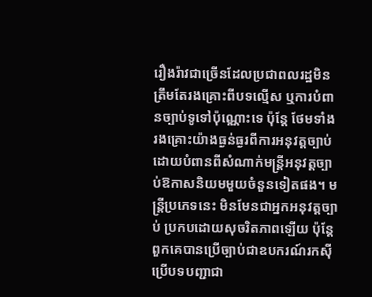រឿងរ៉ាវជាច្រើនដែលប្រជាពលរដ្ឋមិនត្រឹមតែរងគ្រោះពីបទល្មើស ឬការបំពានច្បាប់ទូទៅប៉ុណ្ណោះទេ ប៉ុន្តែ ថែមទាំងរងគ្រោះយ៉ាងធ្ងន់ធ្ងរពីការអនុវត្តច្បាប់ដោយបំពានពីសំណាក់មន្ត្រីអនុវត្តច្បាប់ឱកាសនិយមមួយចំនួនទៀតផង។ មន្ត្រីប្រភេទនេះ មិនមែនជាអ្នកអនុវត្តច្បាប់ ប្រកបដោយសុចរិតភាពឡើយ ប៉ុន្តែ ពួកគេបានប្រើច្បាប់ជាឧបករណ៍រកស៊ី ប្រើបទបញ្ជាជា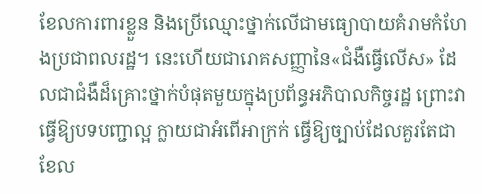ខែលការពារខ្លួន និងប្រើឈ្មោះថ្នាក់លើជាមធ្យោបាយគំរាមកំហែងប្រជាពលរដ្ឋ។ នេះហើយជារោគសញ្ញានៃ«ជំងឺធ្វើលើស» ដែលជាជំងឺដ៏គ្រោះថ្នាក់បំផុតមួយក្នុងប្រព័ន្ធអភិបាលកិច្ចរដ្ឋ ព្រោះវាធ្វើឱ្យបទបញ្ជាល្អ ក្លាយជាអំពើអាក្រក់ ធ្វើឱ្យច្បាប់ដែលគួរតែជាខែល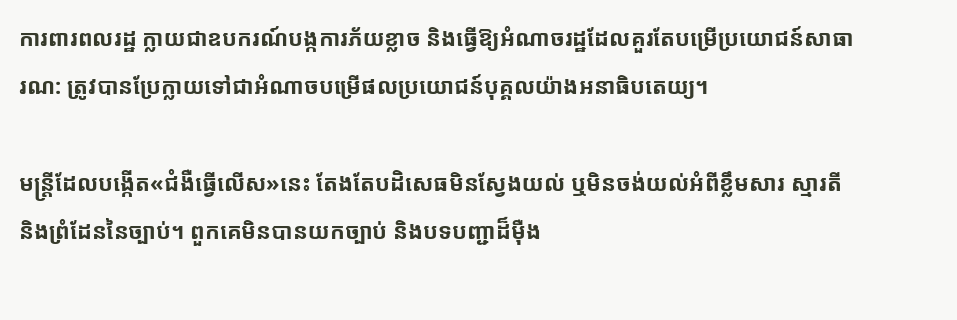ការពារពលរដ្ឋ ក្លាយជាឧបករណ៍បង្កការភ័យខ្លាច និងធ្វើឱ្យអំណាចរដ្ឋដែលគួរតែបម្រើប្រយោជន៍សាធារណ: ត្រូវបានប្រែក្លាយទៅជាអំណាចបម្រើផលប្រយោជន៍បុគ្គលយ៉ាងអនាធិបតេយ្យ។

មន្ត្រីដែលបង្កើត«ជំងឺធ្វើលើស»នេះ តែងតែបដិសេធមិនស្វែងយល់ ឬមិនចង់យល់អំពីខ្លឹមសារ ស្មារតី និងព្រំដែននៃច្បាប់។ ពួកគេមិនបានយកច្បាប់ និងបទបញ្ជាដ៏ម៉ឺង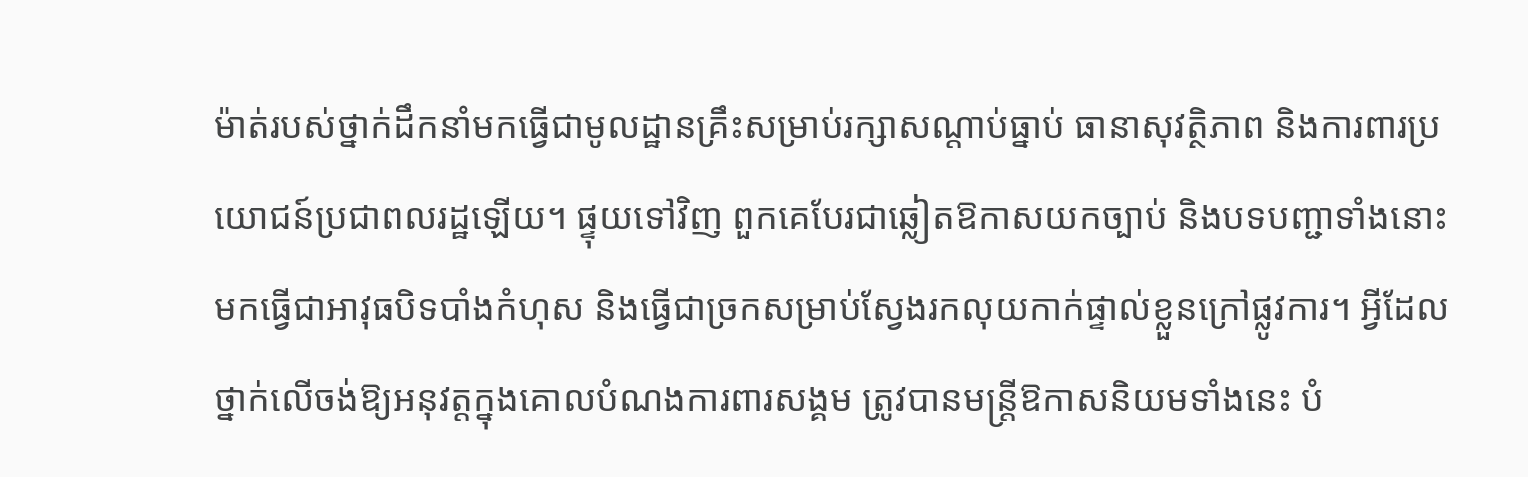ម៉ាត់របស់ថ្នាក់ដឹកនាំមកធ្វើជាមូលដ្ឋានគ្រឹះសម្រាប់រក្សាសណ្តាប់ធ្នាប់ ធានាសុវត្ថិភាព និងការពារប្រយោជន៍ប្រជាពលរដ្ឋឡើយ។ ផ្ទុយទៅវិញ ពួកគេបែរជាឆ្លៀតឱកាសយកច្បាប់ និងបទបញ្ជាទាំងនោះ មកធ្វើជាអាវុធបិទបាំងកំហុស និងធ្វើជាច្រកសម្រាប់ស្វែងរកលុយកាក់ផ្ទាល់ខ្លួនក្រៅផ្លូវការ។ អ្វីដែលថ្នាក់លើចង់ឱ្យអនុវត្តក្នុងគោលបំណងការពារសង្គម ត្រូវបានមន្ត្រីឱកាសនិយមទាំងនេះ បំ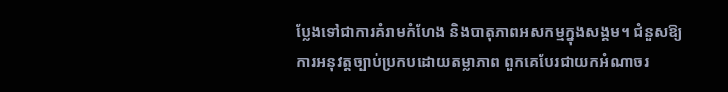ប្លែងទៅជាការគំរាមកំហែង និងបាតុភាពអសកម្មក្នុងសង្គម។ ជំនួសឱ្យការអនុវត្តច្បាប់ប្រកបដោយតម្លាភាព ពួកគេបែរជាយកអំណាចរ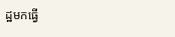ដ្ឋមកធ្វើ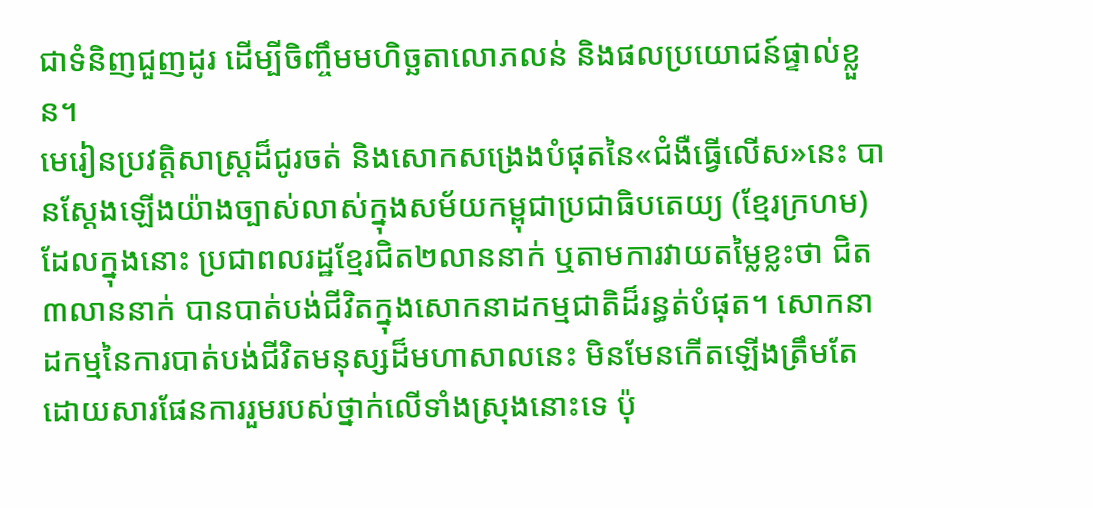ជាទំនិញជួញដូរ ដើម្បីចិញ្ចឹមមហិច្ឆតាលោភលន់ និងផលប្រយោជន៍ផ្ទាល់ខ្លួន។
មេរៀនប្រវត្តិសាស្ត្រដ៏ជូរចត់ និងសោកសង្រេងបំផុតនៃ«ជំងឺធ្វើលើស»នេះ បានស្តែងឡើងយ៉ាងច្បាស់លាស់ក្នុងសម័យកម្ពុជាប្រជាធិបតេយ្យ (ខ្មែរក្រហម) ដែលក្នុងនោះ ប្រជាពលរដ្ឋខ្មែរជិត២លាននាក់ ឬតាមការវាយតម្លៃខ្លះថា ជិត៣លាននាក់ បានបាត់បង់ជីវិតក្នុងសោកនាដកម្មជាតិដ៏រន្ធត់បំផុត។ សោកនាដកម្មនៃការបាត់បង់ជីវិតមនុស្សដ៏មហាសាលនេះ មិនមែនកើតឡើងត្រឹមតែដោយសារផែនការរួមរបស់ថ្នាក់លើទាំងស្រុងនោះទេ ប៉ុ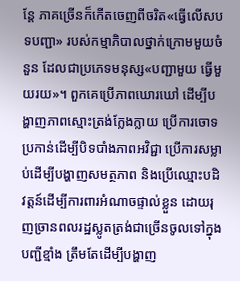ន្តែ ភាគច្រើនក៏កើតចេញពីចរិត«ធ្វើលើសបទបញ្ជា» របស់កម្មាភិបាលថ្នាក់ក្រោមមួយចំនួន ដែលជាប្រភេទមនុស្ស«បញ្ជាមួយ ធ្វើមួយរយ»។ ពួកគេប្រើភាពឃោរឃៅ ដើម្បីបង្ហាញភាពស្មោះត្រង់ក្លែងក្លាយ ប្រើការចោទប្រកាន់ដើម្បីបិទបាំងភាពអវិជ្ជា ប្រើការសម្លាប់ដើម្បីបង្ហាញសមត្ថភាព និងប្រើឈ្មោះបដិវត្តន៍ដើម្បីការពារអំណាចផ្ទាល់ខ្លួន ដោយរុញច្រានពលរដ្ឋស្លូតត្រង់ជាច្រើនចូលទៅក្នុងបញ្ជីខ្មាំង ត្រឹមតែដើម្បីបង្ហាញ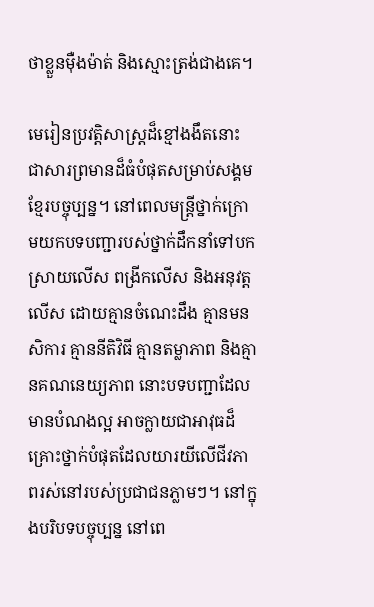ថាខ្លួនម៉ឺងម៉ាត់ និងស្មោះត្រង់ជាងគេ។

មេរៀនប្រវត្តិសាស្ត្រដ៏ខ្មៅងងឹតនោះ ជាសារព្រមានដ៏ធំបំផុតសម្រាប់សង្គមខ្មែរបច្ចុប្បន្ន។ នៅពេលមន្ត្រីថ្នាក់ក្រោមយកបទបញ្ជារបស់ថ្នាក់ដឹកនាំទៅបកស្រាយលើស ពង្រីកលើស និងអនុវត្តលើស ដោយគ្មានចំណេះដឹង គ្មានមនសិការ គ្មាននីតិវិធី គ្មានតម្លាភាព និងគ្មានគណនេយ្យភាព នោះបទបញ្ជាដែលមានបំណងល្អ អាចក្លាយជាអាវុធដ៏គ្រោះថ្នាក់បំផុតដែលយារយីលើជីវភាពរស់នៅរបស់ប្រជាជនភ្លាមៗ។ នៅក្នុងបរិបទបច្ចុប្បន្ន នៅពេ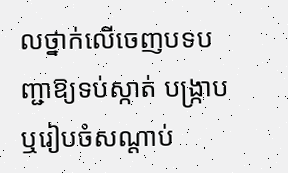លថ្នាក់លើចេញបទបញ្ជាឱ្យទប់ស្កាត់ បង្ក្រាប ឬរៀបចំសណ្តាប់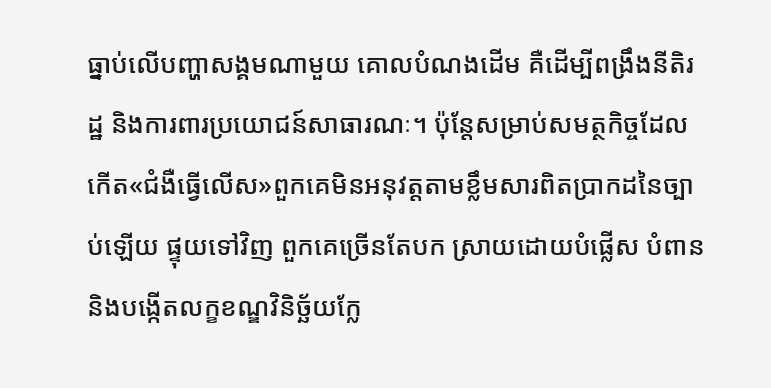ធ្នាប់លើបញ្ហាសង្គមណាមួយ គោលបំណងដើម គឺដើម្បីពង្រឹងនីតិរដ្ឋ និងការពារប្រយោជន៍សាធារណៈ។ ប៉ុន្តែសម្រាប់សមត្ថកិច្ចដែលកើត«ជំងឺធ្វើលើស»ពួកគេមិនអនុវត្តតាមខ្លឹមសារពិតប្រាកដនៃច្បាប់ឡើយ ផ្ទុយទៅវិញ ពួកគេច្រើនតែបក ស្រាយដោយបំផ្លើស បំពាន និងបង្កើតលក្ខខណ្ឌវិនិច្ឆ័យក្លែ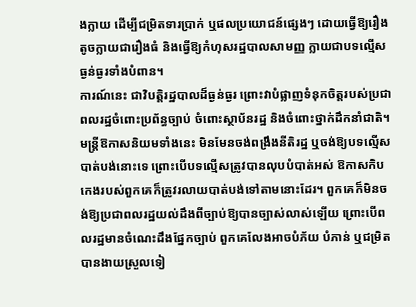ងក្លាយ ដើម្បីជម្រិតទារប្រាក់ ឬផលប្រយោជន៍ផ្សេងៗ ដោយធ្វើឱ្យរឿងតូចក្លាយជារឿងធំ និងធ្វើឱ្យកំហុសរដ្ឋបាលសាមញ្ញ ក្លាយជាបទល្មើសធ្ងន់ធ្ងរទាំងបំពាន។
ការណ៍នេះ ជាវិបត្តិរដ្ឋបាលដ៏ធ្ងន់ធ្ងរ ព្រោះវាបំផ្លាញទំនុកចិត្តរបស់ប្រជាពលរដ្ឋចំពោះប្រព័ន្ធច្បាប់ ចំពោះស្ថាប័នរដ្ឋ និងចំពោះថ្នាក់ដឹកនាំជាតិ។ មន្ត្រីឱកាសនិយមទាំងនេះ មិនមែនចង់ពង្រឹងនីតិរដ្ឋ ឬចង់ឱ្យបទល្មើសបាត់បង់នោះទេ ព្រោះបើបទល្មើសត្រូវបានលុបបំបាត់អស់ ឱកាសកិបកេងរបស់ពួកគេក៏ត្រូវរលាយបាត់បង់ទៅតាមនោះដែរ។ ពួកគេក៏មិនចង់ឱ្យប្រជាពលរដ្ឋយល់ដឹងពីច្បាប់ឱ្យបានច្បាស់លាស់ឡើយ ព្រោះបើពលរដ្ឋមានចំណេះដឹងផ្នែកច្បាប់ ពួកគេលែងអាចបំភ័យ បំភាន់ ឬជម្រិតបានងាយស្រួលទៀ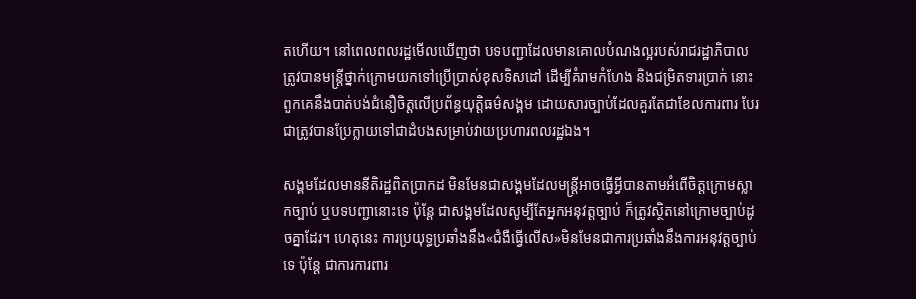តហើយ។ នៅពេលពលរដ្ឋមើលឃើញថា បទបញ្ជាដែលមានគោលបំណងល្អរបស់រាជរដ្ឋាភិបាល ត្រូវបានមន្ត្រីថ្នាក់ក្រោមយកទៅប្រើប្រាស់ខុសទិសដៅ ដើម្បីគំរាមកំហែង និងជម្រិតទារប្រាក់ នោះពួកគេនឹងបាត់បង់ជំនឿចិត្តលើប្រព័ន្ធយុត្តិធម៌សង្គម ដោយសារច្បាប់ដែលគួរតែជាខែលការពារ បែរជាត្រូវបានប្រែក្លាយទៅជាដំបងសម្រាប់វាយប្រហារពលរដ្ឋឯង។

សង្គមដែលមាននីតិរដ្ឋពិតប្រាកដ មិនមែនជាសង្គមដែលមន្ត្រីអាចធ្វើអ្វីបានតាមអំពើចិត្តក្រោមស្លាកច្បាប់ ឬបទបញ្ជានោះទេ ប៉ុន្តែ ជាសង្គមដែលសូម្បីតែអ្នកអនុវត្តច្បាប់ ក៏ត្រូវស្ថិតនៅក្រោមច្បាប់ដូចគ្នាដែរ។ ហេតុនេះ ការប្រយុទ្ធប្រឆាំងនឹង«ជំងឺធ្វើលើស»មិនមែនជាការប្រឆាំងនឹងការអនុវត្តច្បាប់ទេ ប៉ុន្តែ ជាការការពារ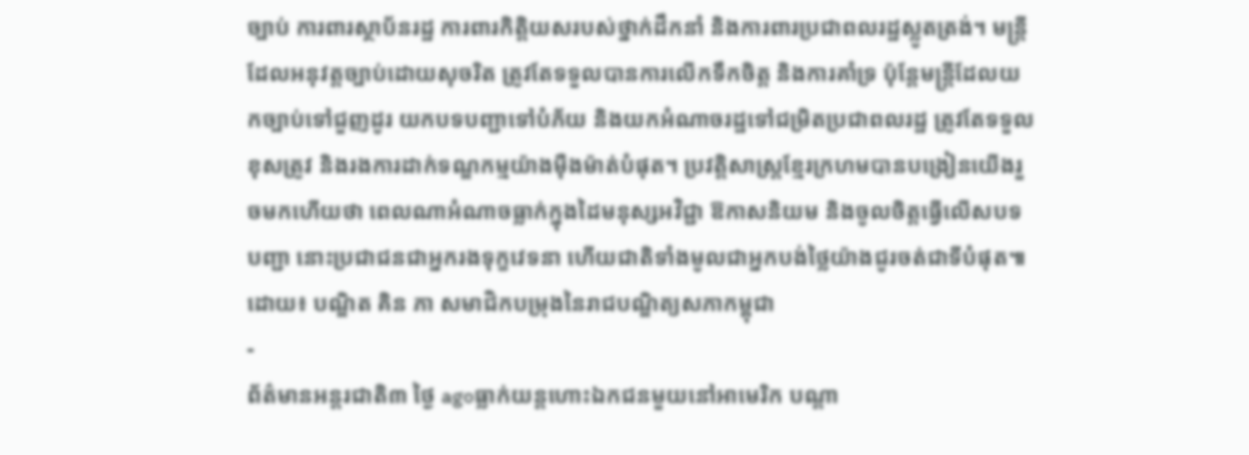ច្បាប់ ការពារស្ថាប័នរដ្ឋ ការពារកិត្តិយសរបស់ថ្នាក់ដឹកនាំ និងការពារប្រជាពលរដ្ឋស្លូតត្រង់។ មន្ត្រីដែលអនុវត្តច្បាប់ដោយសុចរិត ត្រូវតែទទួលបានការលើកទឹកចិត្ត និងការគាំទ្រ ប៉ុន្តែមន្ត្រីដែលយកច្បាប់ទៅជួញដូរ យកបទបញ្ជាទៅបំភ័យ និងយកអំណាចរដ្ឋទៅជម្រិតប្រជាពលរដ្ឋ ត្រូវតែទទួលខុសត្រូវ និងរងការដាក់ទណ្ឌកម្មយ៉ាងម៉ឺងម៉ាត់បំផុត។ ប្រវត្តិសាស្ត្រខ្មែរក្រហមបានបង្រៀនយើងរួចមកហើយថា ពេលណាអំណាចធ្លាក់ក្នុងដៃមនុស្សអវិជ្ជា ឱកាសនិយម និងចូលចិត្តធ្វើលើសបទបញ្ជា នោះប្រជាជនជាអ្នករងទុក្ខវេទនា ហើយជាតិទាំងមូលជាអ្នកបង់ថ្លៃយ៉ាងជូរចត់ជាទីបំផុត៕
ដោយ៖ បណ្ឌិត គិន ភា សមាជិកបម្រុងនៃរាជបណ្ឌិត្យសភាកម្ពុជា
-
ព័ត៌មានអន្ដរជាតិ៣ ថ្ងៃ agoធ្លាក់យន្តហោះឯកជនមួយនៅអាមេរិក បណ្តា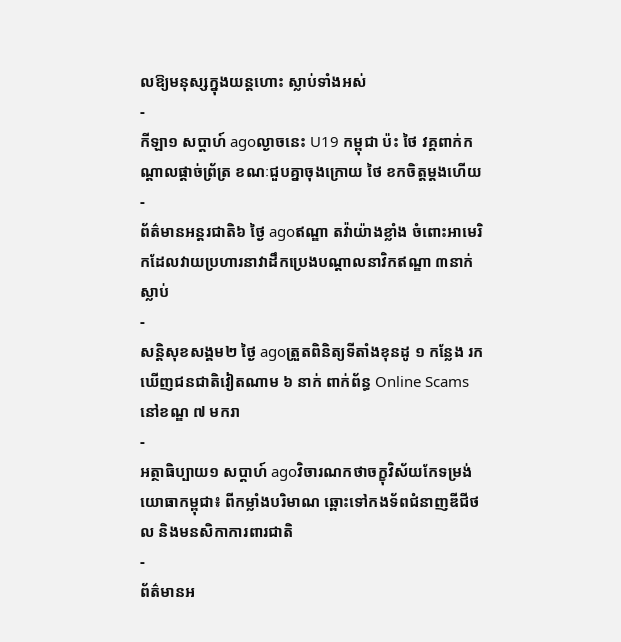លឱ្យមនុស្សក្នុងយន្តហោះ ស្លាប់ទាំងអស់
-
កីឡា១ សប្តាហ៍ agoល្ងាចនេះ U19 កម្ពុជា ប៉ះ ថៃ វគ្គពាក់កណ្តាលផ្តាច់ព្រ័ត្រ ខណៈជួបគ្នាចុងក្រោយ ថៃ ខកចិត្តម្តងហើយ
-
ព័ត៌មានអន្ដរជាតិ៦ ថ្ងៃ agoឥណ្ឌា តវ៉ាយ៉ាងខ្លាំង ចំពោះអាមេរិកដែលវាយប្រហារនាវាដឹកប្រេងបណ្តាលនាវិកឥណ្ឌា ៣នាក់ស្លាប់
-
សន្តិសុខសង្គម២ ថ្ងៃ agoត្រួតពិនិត្យទីតាំងខុនដូ ១ កន្លែង រកឃើញជនជាតិវៀតណាម ៦ នាក់ ពាក់ព័ន្ធ Online Scams នៅខណ្ឌ ៧ មករា
-
អត្ថាធិប្បាយ១ សប្តាហ៍ agoវិចារណកថាចក្ខុវិស័យកែទម្រង់យោធាកម្ពុជា៖ ពីកម្លាំងបរិមាណ ឆ្ពោះទៅកងទ័ពជំនាញឌីជីថល និងមនសិកាការពារជាតិ
-
ព័ត៌មានអ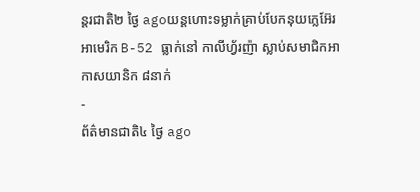ន្ដរជាតិ២ ថ្ងៃ agoយន្តហោះទម្លាក់គ្រាប់បែកនុយក្លេអ៊ែរ អាមេរិក B-52 ធ្លាក់នៅ កាលីហ្វ័រញ៉ា ស្លាប់សមាជិកអាកាសយានិក ៨នាក់
-
ព័ត៌មានជាតិ៤ ថ្ងៃ ago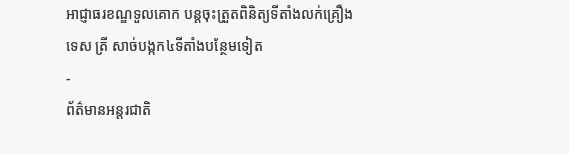អាជ្ញាធរខណ្ឌទួលគោក បន្តចុះត្រួតពិនិត្យទីតាំងលក់គ្រឿងទេស ត្រី សាច់បង្កក៤ទីតាំងបន្ថែមទៀត
-
ព័ត៌មានអន្ដរជាតិ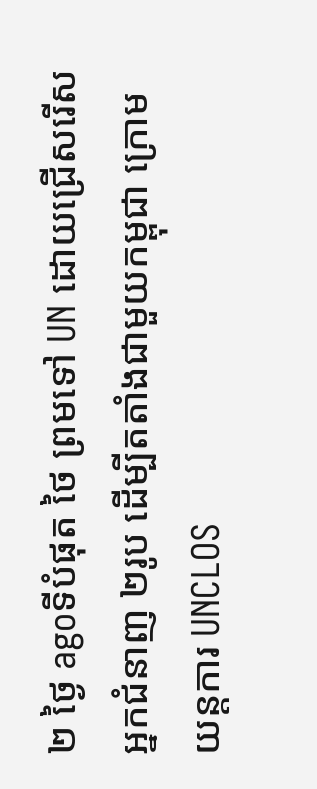២ ថ្ងៃ agoទីបំផុត ថៃ ព្រមទៅ UN ដោយជ្រើសរើសអ្នកជំនាញ ២រូប ដើម្បីតតាំងជាមួយកម្ពុជា ក្រោមយន្តការ UNCLOS